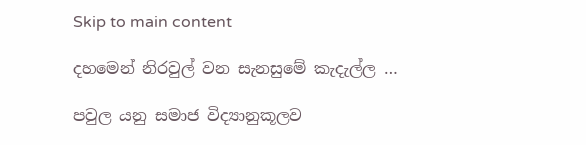Skip to main content

දහමෙන් නිරවුල් වන සැනසුමේ කැදැල්ල …

පවුල යනු සමාජ විද්‍යානුකූලව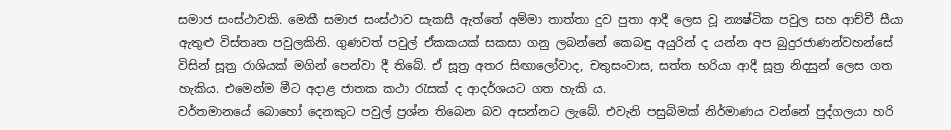සමාජ සංස්ථාවකි. මෙකී සමාජ සංස්ථාව සැකසී ඇත්තේ අම්මා තාත්තා දුව පුතා ආදී ලෙස වූ න්‍යෂ්ටික පවුල සහ ආච්චී සීයා ඇතුළු විස්තෘත පවුලකිනි. ගුණවත් පවුල් ඒකකයක් සකසා ගනු ලබන්නේ කෙබඳු අයුරින් ද යන්න අප බුදුරජාණන්වහන්සේ විසින් සූත්‍ර රාශියක් මගින් පෙන්වා දී තිබේ. ඒ සූත්‍ර අතර සිඟාලෝවාද, චතුසංවාස, සත්ත භරියා ආදී සූත්‍ර නිදසුන් ලෙස ගත හැකිය. එමෙන්ම මීට අදාළ ජාතක කථා රැසක් ද ආදර්ශයට ගත හැකි ය.
වර්තමානයේ බොහෝ දෙනකුට පවුල් ප්‍රශ්න තිබෙන බව අසන්නට ලැබේ. එවැනි පසුබිමක් නිර්මාණය වන්නේ පුද්ගලයා හරි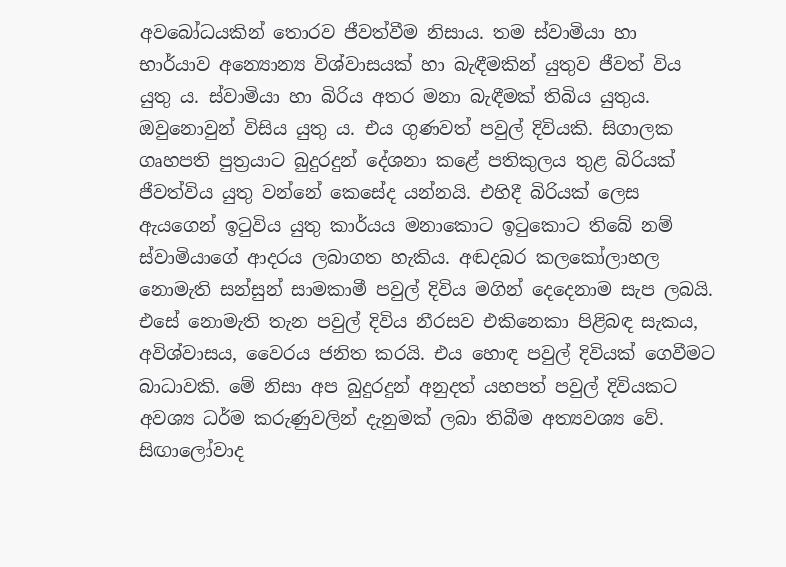අවබෝධයකින් තොරව ජීවත්වීම නිසාය. තම ස්වාමියා හා භාර්යාව අන්‍යොන්‍ය විශ්වාසයක් හා බැඳීමකින් යුතුව ජීවත් විය යුතු ය. ස්වාමියා හා බිරිය අතර මනා බැඳීමක් තිබිය යුතුය. ඔවුනොවුන් විසිය යුතු ය. එය ගුණවත් පවුල් දිවියකි. සිගාලක ගෘහපති පුත්‍රයාට බුදුරදුන් දේශනා කළේ පතිකුලය තුළ බිරියක් ජීවත්විය යුතු වන්නේ කෙසේද යන්නයි. එහිදී බිරියක් ලෙස ඇයගෙන් ඉටුවිය යුතු කාර්යය මනාකොට ඉටුකොට තිබේ නම් ස්වාමියාගේ ආදරය ලබාගත හැකිය. අඬදබර කලකෝලාහල නොමැති සන්සුන් සාමකාමී පවුල් දිවිය මගින් දෙදෙනාම සැප ලබයි. එසේ නොමැති තැන පවුල් දිවිය නීරසව එකිනෙකා පිළිබඳ සැකය, අවිශ්වාසය, වෛරය ජනිත කරයි. එය හොඳ පවුල් දිවියක් ගෙවීමට බාධාවකි. මේ නිසා අප බුදුරදුන් අනුදත් යහපත් පවුල් දිවියකට අවශ්‍ය ධර්ම කරුණුවලින් දැනුමක් ලබා තිබීම අත්‍යවශ්‍ය වේ. සිඟාලෝවාද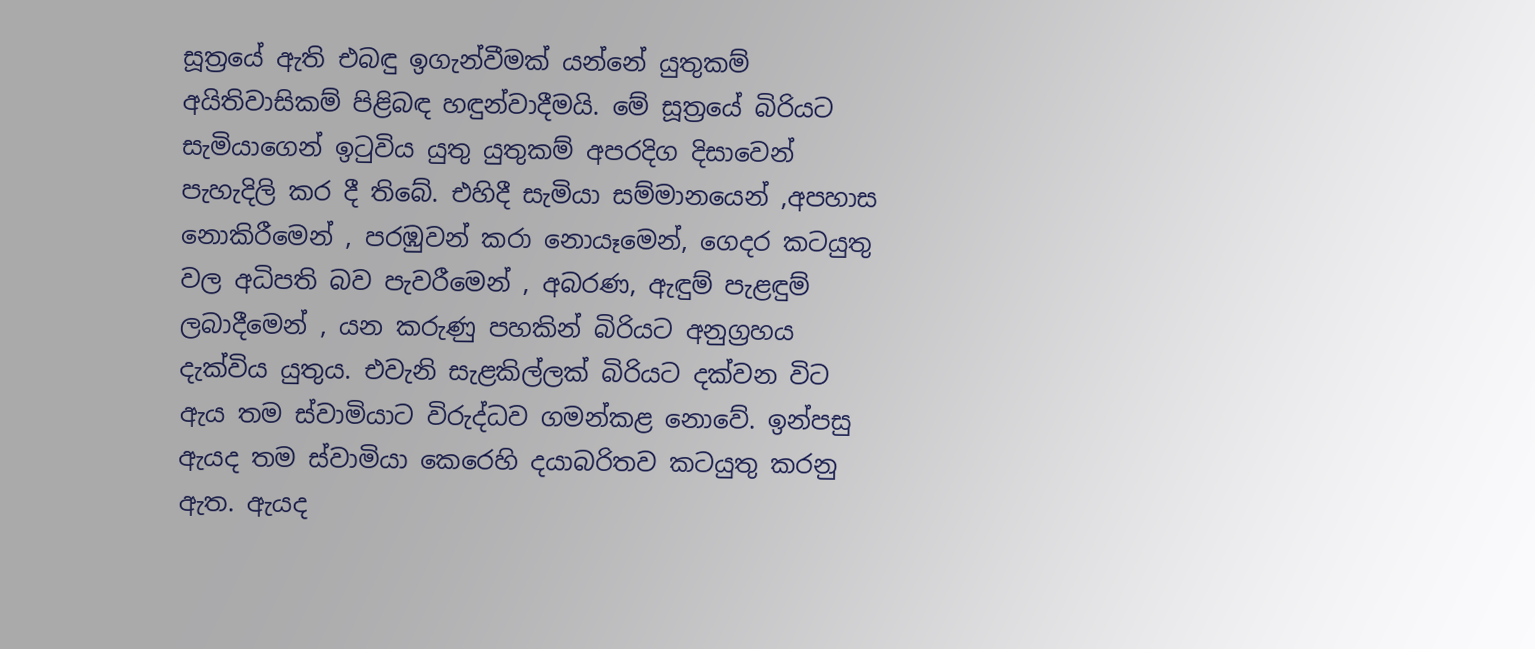සූත්‍රයේ ඇති එබඳු ඉගැන්වීමක් යන්නේ යුතුකම් අයිතිවාසිකම් පිළිබඳ හඳුන්වාදීමයි. මේ සූත්‍රයේ බිරියට සැමියාගෙන් ඉටුවිය යුතු යුතුකම් අපරදිග දිසාවෙන් පැහැදිලි කර දී තිබේ. එහිදී සැමියා සම්මානයෙන් ,අපහාස නොකිරීමෙන් , පරඹුවන් කරා නොයෑමෙන්, ගෙදර කටයුතු වල අධිපති බව පැවරීමෙන් , අබරණ, ඇඳුම් පැළඳුම් ලබාදීමෙන් , යන කරුණු පහකින් බිරියට අනුග්‍රහය දැක්විය යුතුය. එවැනි සැළකිල්ලක් බිරියට දක්වන විට ඇය තම ස්වාමියාට විරුද්ධව ගමන්කළ නොවේ. ඉන්පසු ඇයද තම ස්වාමියා කෙරෙහි දයාබරිතව කටයුතු කරනු ඇත. ඇයද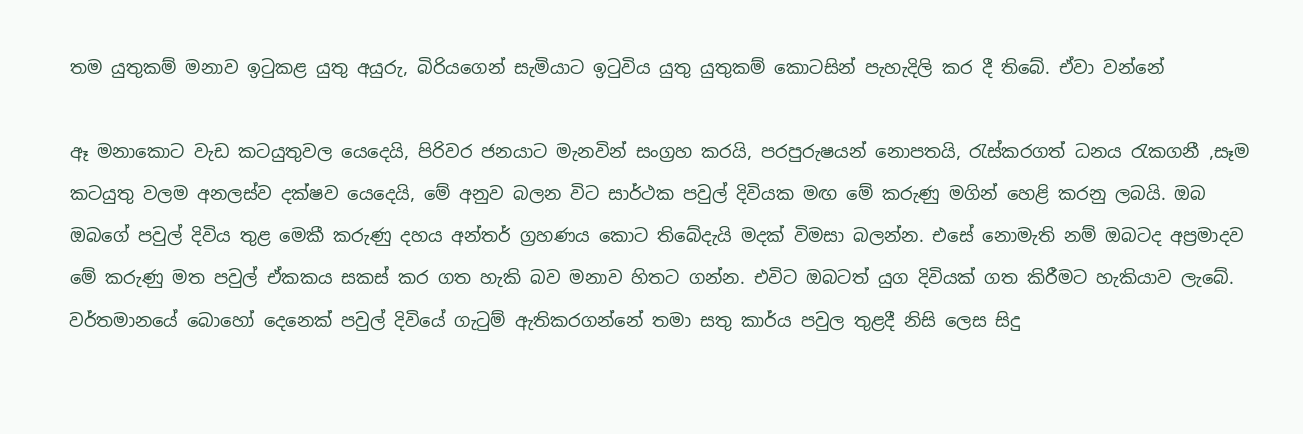තම යුතුකම් මනාව ඉටුකළ යුතු අයුරු, බිරියගෙන් සැමියාට ඉටුවිය යුතු යුතුකම් කොටසින් පැහැදිලි කර දී තිබේ. ඒවා වන්නේ

ඈ මනාකොට වැඩ කටයුතුවල යෙදෙයි, පිරිවර ජනයාට මැනවින් සංග්‍රහ කරයි, පරපුරුෂයන් නොපතයි, රැස්කරගත් ධනය රැකගනී ,සෑම කටයුතු වලම අනලස්ව දක්ෂව යෙදෙයි, මේ අනුව බලන විට සාර්ථක පවුල් දිවියක මඟ මේ කරුණු මගින් හෙළි කරනු ලබයි. ඔබ ඔබගේ පවුල් දිවිය තුළ මෙකී කරුණු දහය අන්තර් ග්‍රහණය කොට තිබේදැයි මදක් විමසා බලන්න. එසේ නොමැති නම් ඔබටද අප්‍රමාදව මේ කරුණු මත පවුල් ඒකකය සකස් කර ගත හැකි බව මනාව හිතට ගන්න. එවිට ඔබටත් යුග දිවියක් ගත කිරීමට හැකියාව ලැබේ. වර්තමානයේ බොහෝ දෙනෙක් පවුල් දිවියේ ගැටුම් ඇතිකරගන්නේ තමා සතු කාර්ය පවුල තුළදී නිසි ලෙස සිදු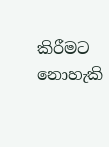කිරීමට නොහැකි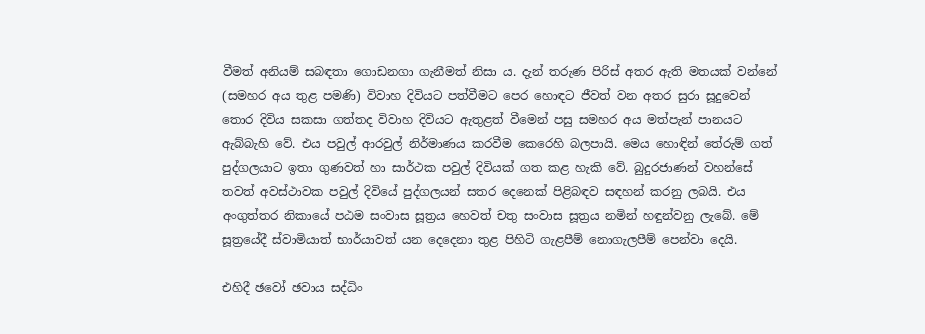වීමත් අනියම් සබඳතා ගොඩනගා ගැනීමත් නිසා ය. දැන් තරුණ පිරිස් අතර ඇති මතයක් වන්නේ (සමහර අය තුළ පමණි) විවාහ දිවියට පත්වීමට පෙර හොඳට ජීවත් වන අතර සුරා සූදුවෙන් තොර දිවිය සකසා ගත්තද විවාහ දිවියට ඇතුළත් වීමෙන් පසු සමහර අය මත්පැන් පානයට ඇබ්බැහි වේ. එය පවුල් ආරවුල් නිර්මාණය කරවීම කෙරෙහි බලපායි. මෙය හොඳින් තේරුම් ගත් පුද්ගලයාට ඉතා ගුණවත් හා සාර්ථක පවුල් දිවියක් ගත කළ හැකි වේ. බුදුරජාණන් වහන්සේ තවත් අවස්ථාවක පවුල් දිවියේ පුද්ගලයන් සතර දෙනෙක් පිළිබඳව සඳහන් කරනු ලබයි. එය අංගුත්තර නිකායේ පඨම සංවාස සූත්‍රය හෙවත් චතු සංවාස සූත්‍රය නමින් හඳුන්වනු ලැබේ. මේ සූත්‍රයේදී ස්වාමියාත් භාර්යාවත් යන දෙදෙනා තුළ පිහිටි ගැළපීම් නොගැලපීම් පෙන්වා දෙයි.

එහිදී ඡවෝ ඡවාය සද්ධිං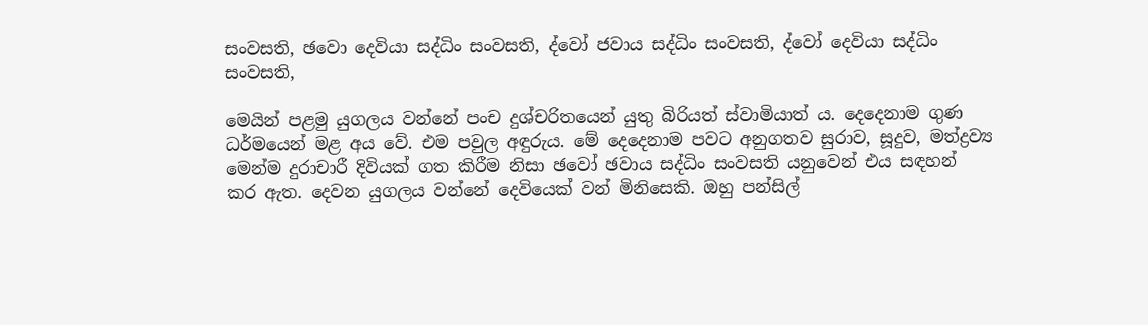සංවසති, ඡවො දෙවියා සද්ධිං සංවසති, ද්වෝ ජවාය සද්ධිං සංවසති, ද්වෝ දෙවියා සද්ධිං සංවසති,

මෙයින් පළමු යුගලය වන්නේ පංච දුශ්චරිතයෙන් යුතු බිරියත් ස්වාමියාත් ය. දෙදෙනාම ගුණ ධර්මයෙන් මළ අය වේ. එම පවුල අඳුරුය. මේ දෙදෙනාම පවට අනුගතව සුරාව, සූදුව, මත්ද්‍රව්‍ය මෙන්ම දුරාචාරී දිවියක් ගත කිරීම නිසා ඡවෝ ඡවාය සද්ධිං සංවසති යනුවෙන් එය සඳහන් කර ඇත. දෙවන යුගලය වන්නේ දෙවියෙක් වන් මිනිසෙකි. ඔහු පන්සිල්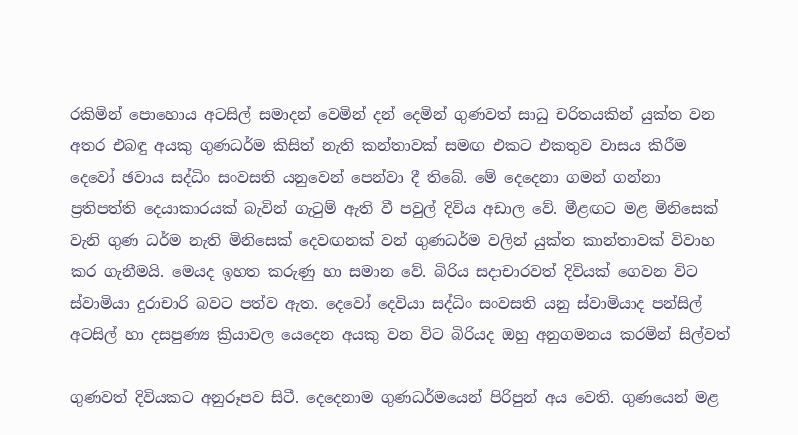රකිමින් පොහොය අටසිල් සමාදන් වෙමින් දන් දෙමින් ගුණවත් සාධු චරිතයකින් යුක්ත වන අතර එබඳු අයකු ගුණධර්ම කිසිත් නැති කන්තාවක් සමඟ එකට එකතුව වාසය කිරීම දෙවෝ ඡවාය සද්ධිං සංවසති යනුවෙන් පෙන්වා දී තිබේ. මේ දෙදෙනා ගමන් ගන්නා ප්‍රතිපත්ති දෙයාකාරයක් බැවින් ගැටුම් ඇති වී පවුල් දිවිය අඩාල වේ. මීළඟට මළ මිනිසෙක් වැනි ගුණ ධර්ම නැති මිනිසෙක් දෙවඟනක් වන් ගුණධර්ම වලින් යුක්ත කාන්තාවක් විවාහ කර ගැනීමයි. මෙයද ඉහත කරුණු හා සමාන වේ. බිරිය සදාචාරවත් දිවියක් ගෙවන විට ස්වාමියා දුරාචාරි බවට පත්ව ඇත. දෙවෝ දෙවියා සද්ධිං සංවසති යනු ස්වාමියාද පන්සිල් අටසිල් හා දසපුණ්‍ය ක්‍රියාවල යෙදෙන අයකු වන විට බිරියද ඔහු අනුගමනය කරමින් සිල්වත්

ගුණවත් දිවියකට අනුරූපව සිටී. දෙදෙනාම ගුණධර්මයෙන් පිරිපුන් අය වෙති. ගුණයෙන් මළ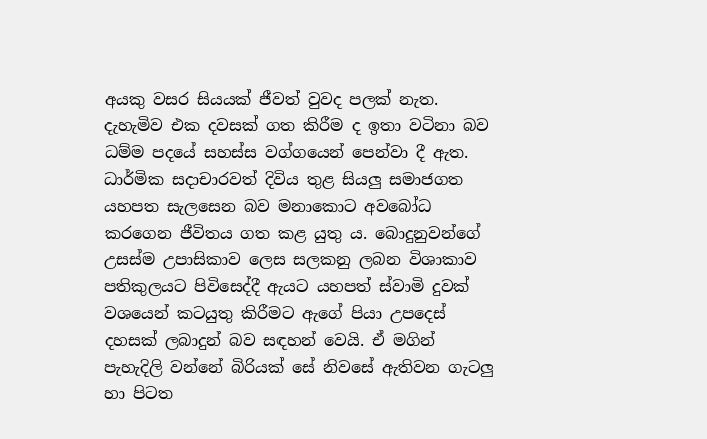අයකු වසර සියයක් ජීවත් වුවද පලක් නැත. දැහැමිව එක දවසක් ගත කිරීම ද ඉතා වටිනා බව ධම්ම පදයේ සහස්ස වග්ගයෙන් පෙන්වා දී ඇත. ධාර්මික සදාචාරවත් දිවිය තුළ සියලු සමාජගත යහපත සැලසෙන බව මනාකොට අවබෝධ කරගෙන ජීවිතය ගත කළ යුතු ය. බොදුනුවන්ගේ උසස්ම උපාසිකාව ලෙස සලකනු ලබන විශාකාව පතිකුලයට පිවිසෙද්දී ඇයට යහපත් ස්වාමි දුවක් වශයෙන් කටයුතු කිරීමට ඇගේ පියා උපදෙස් දහසක් ලබාදුන් බව සඳහන් වෙයි. ඒ මගින් පැහැදිලි වන්නේ බිරියක් සේ නිවසේ ඇතිවන ගැටලු හා පිටත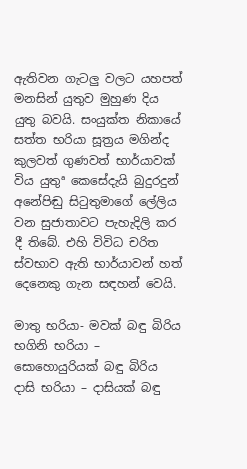ඇතිවන ගැටලු වලට යහපත් මනසින් යුතුව මුහුණ දිය යුතු බවයි. සංයුක්ත නිකායේ සත්ත භරියා සූත්‍රය මගින්ද කුලවත් ගුණවත් භාර්යාවක් විය යුතුª කෙසේදැයි බුදුරදුන් අනේපිඬු සිටුතුමාගේ ලේලිය වන සුජාතාවට පැහැදිලි කර දී තිබේ. එහි විවිධ චරිත ස්වභාව ඇති භාර්යාවන් හත් දෙනෙකු ගැන සඳහන් වෙයි.

මාතු භරියා- මවක් බඳු බිරිය
භගිනි භරියා – සොහොයුරියක් බඳු බිරිය
දාසි භරියා – දාසියක් බඳු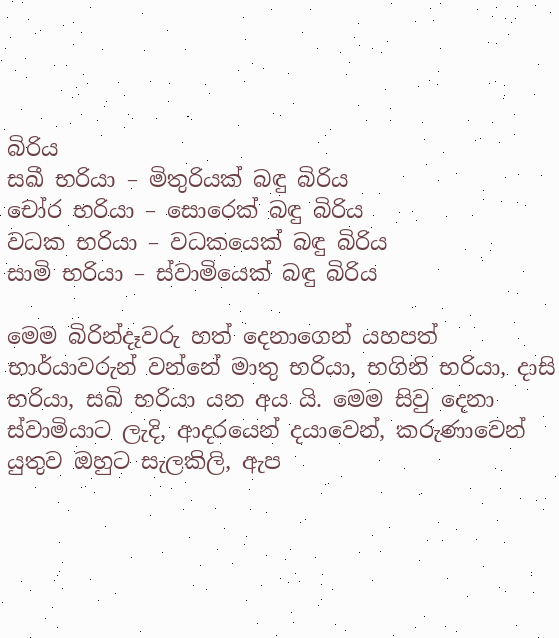බිරිය
සඛී භරියා – මිතුරියක් බඳු බිරිය
චෝර භරියා – සොරෙක් බඳු බිරිය
වධක භරියා – වධකයෙක් බඳු බිරිය
සාමි භරියා – ස්වාමියෙක් බඳු බිරිය

මෙම බිරින්දෑවරු හත් දෙනාගෙන් යහපත් භාර්යාවරුන් වන්නේ මාතු භරියා, භගිනි භරියා, දාසි භරියා, සඛි භරියා යන අය යි. මෙම සිවු දෙනා ස්වාමියාට ලැදි, ආදරයෙන් දයාවෙන්, කරුණාවෙන් යුතුව ඔහුට සැලකිලි, ඇප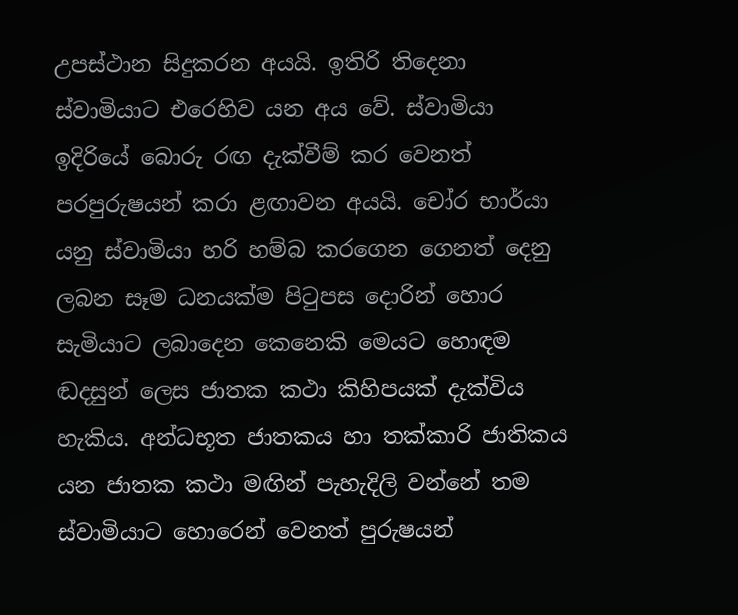උපස්ථාන සිදුකරන අයයි. ඉතිරි තිදෙනා ස්වාමියාට එරෙහිව යන අය වේ. ස්වාමියා ඉදිරියේ බොරු රඟ දැක්වීම් කර වෙනත් පරපුරුෂයන් කරා ළඟාවන අයයි. චෝර භාර්යා යනු ස්වාමියා හරි හම්බ කරගෙන ගෙනත් දෙනු ලබන සෑම ධනයක්ම පිටුපස දොරින් හොර සැමියාට ලබාදෙන කෙනෙකි මෙයට හොඳම ඬදසුන් ලෙස ජාතක කථා කිහිපයක් දැක්විය හැකිය. අන්ධභූත ජාතකය හා තක්කාරි ජාතිකය යන ජාතක කථා මඟින් පැහැදිලි වන්නේ තම ස්වාමියාට හොරෙන් වෙනත් පුරුෂයන්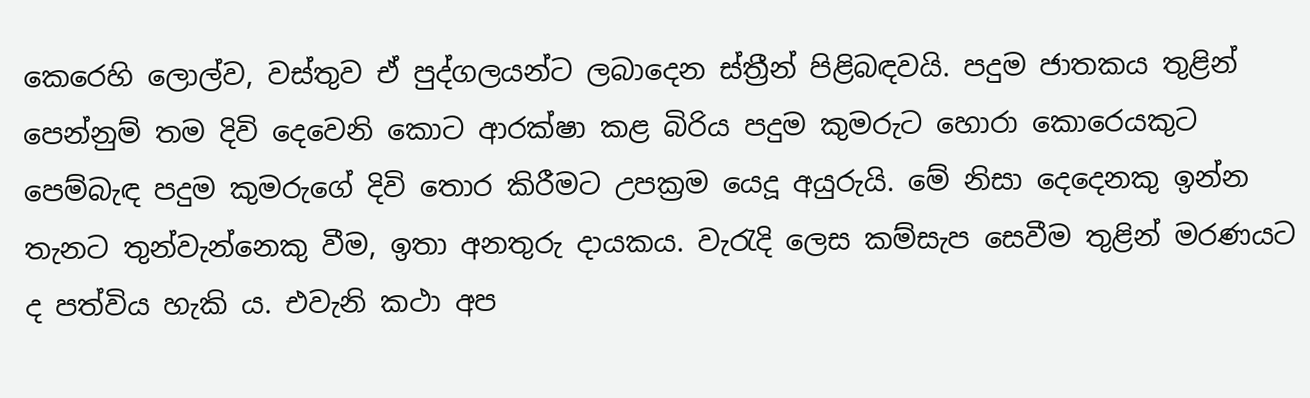කෙරෙහි ලොල්ව, වස්තුව ඒ පුද්ගලයන්ට ලබාදෙන ස්ත්‍රීන් පිළිබඳවයි. පදුම ජාතකය තුළින් පෙන්නුම් තම දිවි දෙවෙනි කොට ආරක්ෂා කළ බිරිය පදුම කුමරුට හොරා කොරෙයකුට පෙම්බැඳ පදුම කුමරුගේ දිවි තොර කිරීමට උපක්‍රම යෙදූ අයුරුයි. මේ නිසා දෙදෙනකු ඉන්න තැනට තුන්වැන්නෙකු වීම, ඉතා අනතුරු දායකය. වැරැදි ලෙස කම්සැප සෙවීම තුළින් මරණයට ද පත්විය හැකි ය. එවැනි කථා අප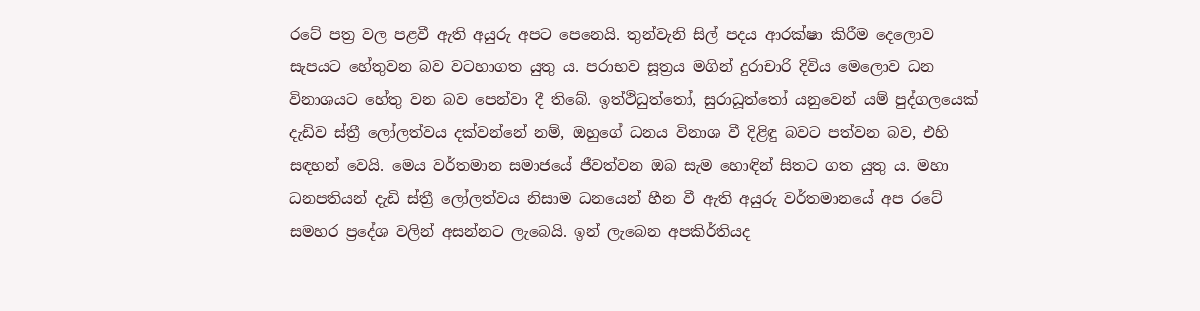රටේ පත්‍ර වල පළවී ඇති අයුරු අපට පෙනෙයි. තුන්වැනි සිල් පදය ආරක්ෂා කිරීම දෙලොව සැපයට හේතුවන බව වටහාගත යුතු ය. පරාභව සූත්‍රය මගින් දුරාචාරි දිවිය මෙලොව ධන විනාශයට හේතු වන බව පෙන්වා දී තිබේ. ඉත්ථිධුත්තෝ, සුරාධූත්තෝ යනුවෙන් යම් පුද්ගලයෙක් දැඩිව ස්ත්‍රී ලෝලත්වය දක්වන්නේ නම්, ඔහුගේ ධනය විනාශ වී දිළිඳු බවට පත්වන බව, එහි සඳහන් වෙයි. මෙය වර්තමාන සමාජයේ ජීවත්වන ඔබ සැම හොඳින් සිතට ගත යුතු ය. මහා ධනපතියන් දැඩි ස්ත්‍රී ලෝලත්වය නිසාම ධනයෙන් හීන වී ඇති අයුරු වර්තමානයේ අප රටේ සමහර ප්‍රදේශ වලින් අසන්නට ලැබෙයි. ඉන් ලැබෙන අපකිර්තියද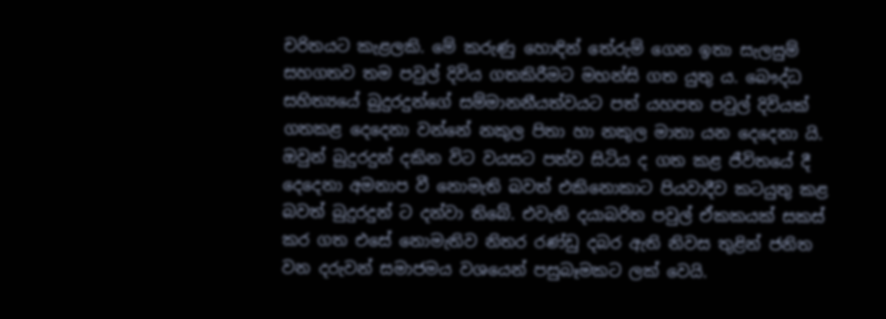චරිතයට කැළලකි. මේ කරුණු හොඳින් තේරුම් ගෙන ඉතා සැලසුම් සහගතව තම පවුල් දිවිය ගතකිරීමට මහන්සි ගත යුතු ය. බෞද්ධ සහිත්‍යයේ බුදුරදුන්ගේ සම්මානනීයත්වයට පත් යහපත පවුල් දිවියක් ගතකළ දෙදෙනා වන්නේ නකුල පිතා හා නකුල මාතා යන දෙදෙනා යි. ඔවුන් බුදුරදුන් දකින විට වයසට පත්ව සිටිය ද ගත කළ ජීවිතයේ දී දෙදෙනා අමනාප වී නොමැති බවත් එකිනොකාට පියවාදීව කටයුතු කළ බවත් බුදුරදුන් ට දන්වා තිබේ. එවැනි දයාබරිත පවුල් ඒකකයක් සකස් කර ගත එසේ නොමැතිව නිතර රණ්ඩු දබර ඇති නිවස තුළින් ජනිත වන දරුවන් සමාජමය වශයෙන් පසුබෑමකට ලක් වෙයි.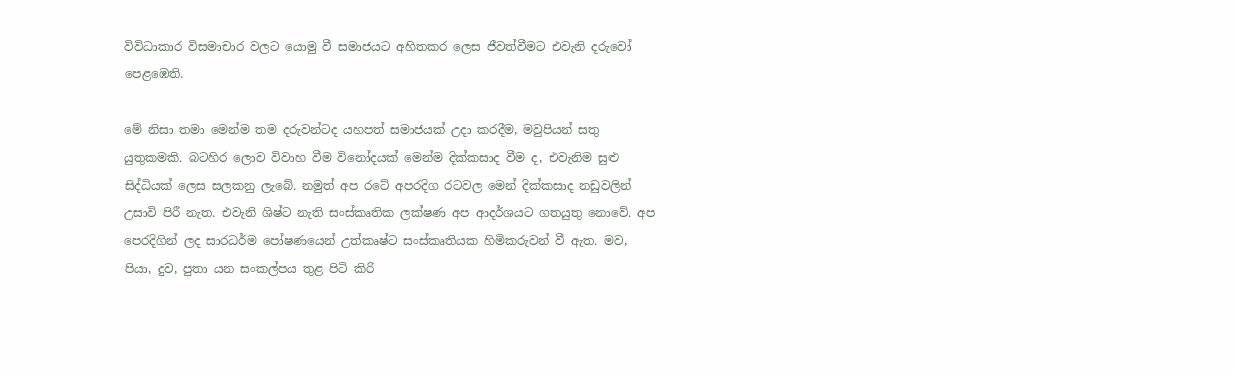විවිධාකාර විසමාචාර වලට යොමු වී සමාජයට අහිතකර ලෙස ජීවත්වීමට එවැනි දරුවෝ පෙළඹෙති.

මේ නිසා තමා මෙන්ම තම දරුවන්ටද යහපත් සමාජයක් උදා කරදීම, මවුපියන් සතු යුතුකමකි. බටහිර ලොව විවාහ වීම විනෝදයක් මෙන්ම දික්කසාද වීම ද, එවැනිම සුළු සිද්ධියක් ලෙස සලකනු ලැබේ. නමුත් අප රටේ අපරදිග රටවල මෙන් දික්කසාද නඩුවලින් උසාවි පිරී නැත. එවැනි ශිෂ්ට නැති සංස්කෘතික ලක්ෂණ අප ආදර්ශයට ගතයුතු නොවේ. අප පෙරදිගින් ලද සාරධර්ම පෝෂණයෙන් උත්කෘෂ්ට සංස්කෘතියක හිමිකරුවන් වී ඇත. මව, පියා, දුව, පුතා යන සංකල්පය තුළ පිටි කිරි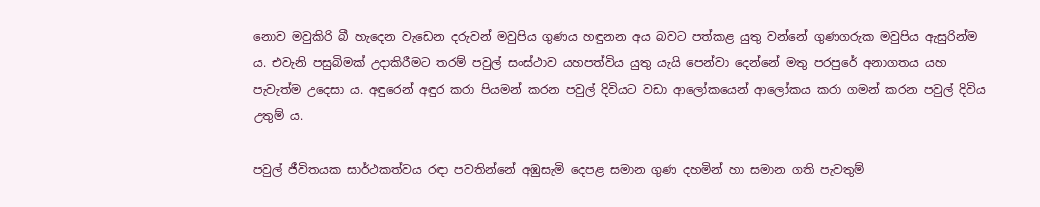නොව මවුකිරි බී හැදෙන වැඩෙන දරුවන් මවුපිය ගුණය හඳුනන අය බවට පත්කළ යුතු වන්නේ ගුණගරුක මවුපිය ඇසුරින්ම ය. එවැනි පසුබිමක් උදාකිරීමට තරම් පවුල් සංස්ථාව යහපත්විය යුතු යැයි පෙන්වා දෙන්නේ මතු පරපුරේ අනාගතය යහ පැවැත්ම උදෙසා ය. අඳුරෙන් අඳුර කරා පියමන් කරන පවුල් දිවියට වඩා ආලෝකයෙන් ආලෝකය කරා ගමන් කරන පවුල් දිවිය උතුම් ය.

පවුල් ජීවිතයක සාර්ථකත්වය රඳා පවතින්නේ අඹුසැමි දෙපළ සමාන ගුණ දහමින් හා සමාන ගති පැවතුම්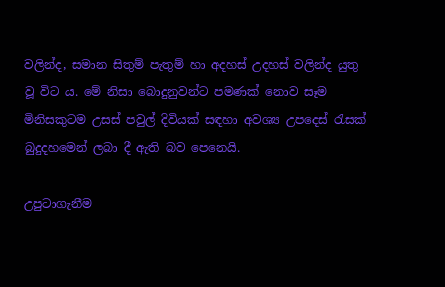වලින්ද, සමාන සිතුම් පැතුම් හා අදහස් උදහස් වලින්ද යුතු වූ විට ය. මේ නිසා බොදුනුවන්ට පමණක් නොව සෑම මිනිසකුටම උසස් පවුල් දිවියක් සඳහා අවශ්‍ය උපදෙස් රැසක් බුදුදහමෙන් ලබා දී ඇති බව පෙනෙයි.

උපුටාගැනීම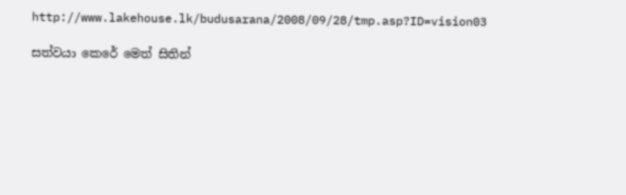http://www.lakehouse.lk/budusarana/2008/09/28/tmp.asp?ID=vision03

සත්වයා කෙරේ මෙත් සිතින්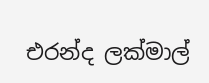එරන්ද ලක්මාල්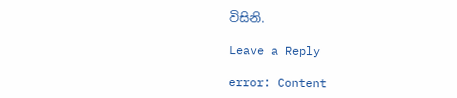විසිනි.

Leave a Reply

error: Content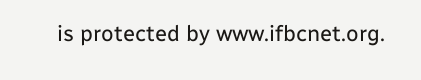is protected by www.ifbcnet.org.